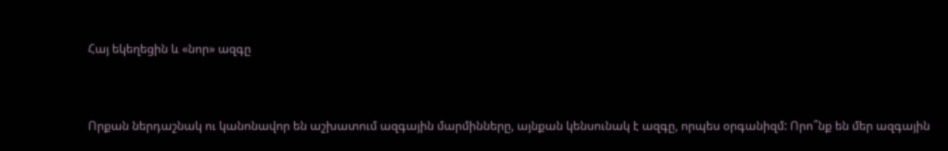Հայ եկեղեցին և «նոր» ազգը


Որքան ներդաշնակ ու կանոնավոր են աշխատում ազգային մարմինները, այնքան կենսունակ է ազգը, որպես օրգանիզմ: Որո՞նք են մեր ազգային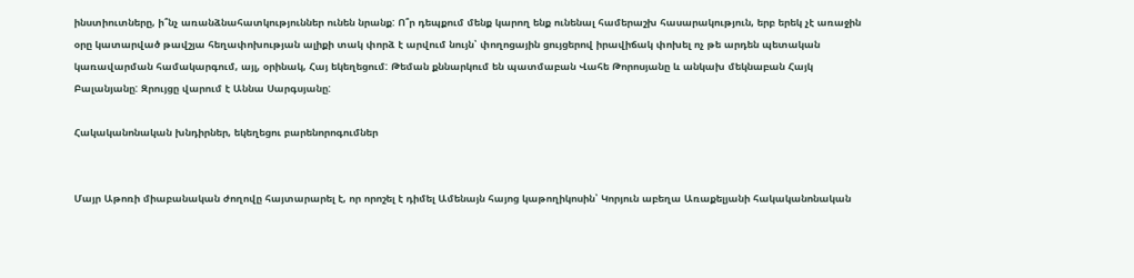ինստիուտները, ի՞նչ առանձնահատկություններ ունեն նրանք: Ո՞ր դեպքում մենք կարող ենք ունենալ համերաշխ հասարակություն, երբ երեկ չէ առաջին օրը կատարված թավշյա հեղափոխության ալիքի տակ փորձ է արվում նույն՝ փողոցային ցույցերով իրավիճակ փոխել ոչ թե արդեն պետական կառավարման համակարգում, այլ, օրինակ, Հայ եկեղեցում: Թեման քննարկում են պատմաբան Վահե Թորոսյանը և անկախ մեկնաբան Հայկ Բալանյանը: Զրույցը վարում է Աննա Սարգսյանը:

Հակականոնական խնդիրներ, եկեղեցու բարենորոգումներ


Մայր Աթոռի միաբանական ժողովը հայտարարել է, որ որոշել է դիմել Ամենայն հայոց կաթողիկոսին՝ Կորյուն աբեղա Առաքելյանի հակականոնական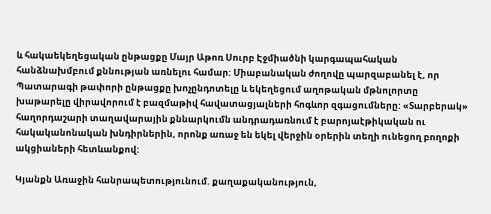և հակաեկեղեցական ընթացքը Մայր Աթոռ Սուրբ Էջմիածնի կարգապահական հանձնախմբում քննության առնելու համար: Միաբանական ժողովը պարզաբանել է, որ Պատարագի թափորի ընթացքը խոչընդոտելը և եկեղեցում աղոթական մթնոլորտը խաթարելը վիրավորում է բազմաթիվ հավատացյալների հոգևոր զգացումները: «Տարբերակ» հաղորդաշարի տաղավարային քննարկումն անդրադառնում է բարոյաէթիկական ու հակականոնական խնդիրներին, որոնք առաջ են եկել վերջին օրերին տեղի ունեցող բողոքի ակցիաների հետևանքով:

Կյանքն Առաջին հանրապետությունում. քաղաքականություն,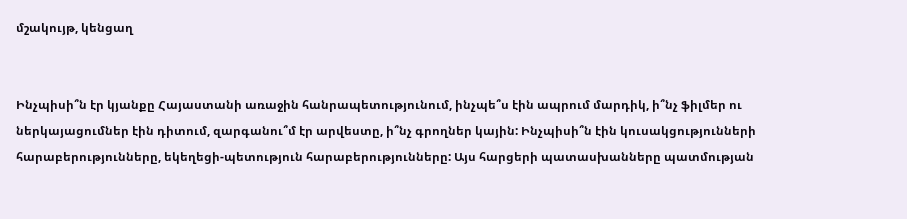մշակույթ, կենցաղ


Ինչպիսի՞ն էր կյանքը Հայաստանի առաջին հանրապետությունում, ինչպե՞ս էին ապրում մարդիկ, ի՞նչ ֆիլմեր ու ներկայացումներ էին դիտում, զարգանու՞մ էր արվեստը, ի՞նչ գրողներ կային: Ինչպիսի՞ն էին կուսակցությունների հարաբերությունները, եկեղեցի-պետություն հարաբերությունները: Այս հարցերի պատասխանները պատմության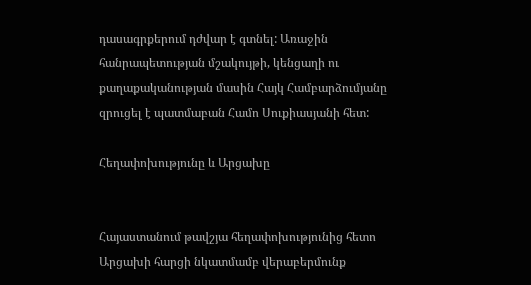դասագրքերում դժվար է գտնել: Առաջին հանրապետության մշակույթի, կենցաղի ու քաղաքականության մասին Հայկ Համբարձումյանը զրուցել է պատմաբան Համո Սուքիասյանի հետ:

Հեղափոխությունը և Արցախը


Հայաստանում թավշյա հեղափոխությունից հետո Արցախի հարցի նկատմամբ վերաբերմունք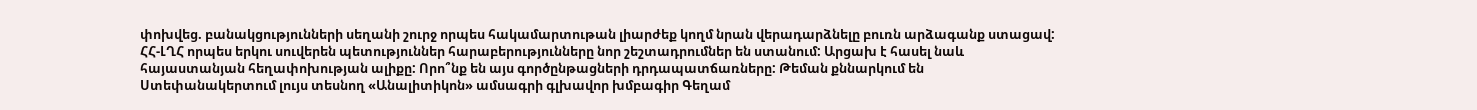փոխվեց. բանակցությունների սեղանի շուրջ որպես հակամարտութան լիարժեք կողմ նրան վերադարձնելը բուռն արձագանք ստացավ:
ՀՀ-ԼՂՀ որպես երկու սուվերեն պետություններ հարաբերությունները նոր շեշտադրումներ են ստանում: Արցախ է հասել նաև հայաստանյան հեղափոխության ալիքը: Որո՞նք են այս գործընթացների դրդապատճառները: Թեման քննարկում են Ստեփանակերտում լույս տեսնող «Անալիտիկոն» ամսագրի գլխավոր խմբագիր Գեղամ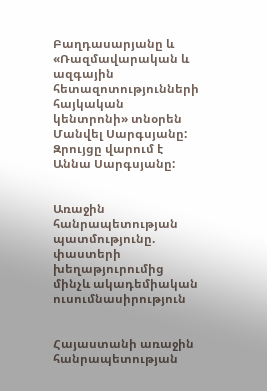Բաղդասարյանը և «Ռազմավարական և ազգային հետազոտությունների հայկական կենտրոնի» տնօրեն Մանվել Սարգսյանը: Զրույցը վարում է Աննա Սարգսյանը:


Առաջին հանրապետության պատմությունը. փաստերի խեղաթյուրումից մինչև ակադեմիական ուսումնասիրություն


Հայաստանի առաջին հանրապետության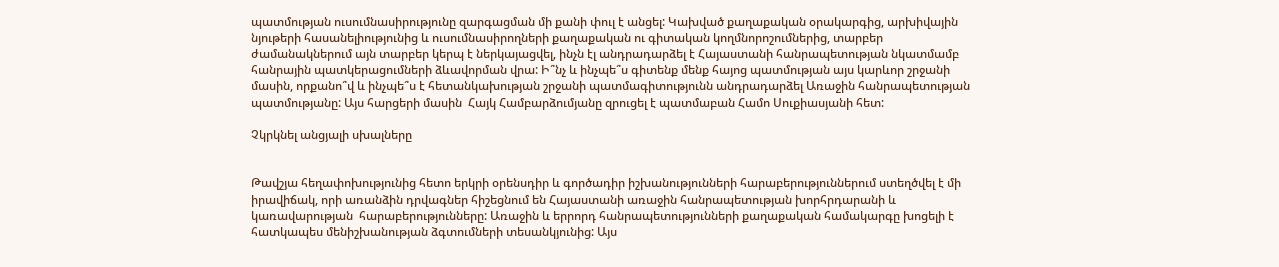պատմության ուսումնասիրությունը զարգացման մի քանի փուլ է անցել: Կախված քաղաքական օրակարգից, արխիվային նյութերի հասանելիությունից և ուսումնասիրողների քաղաքական ու գիտական կողմնորոշումներից, տարբեր ժամանակներում այն տարբեր կերպ է ներկայացվել, ինչն էլ անդրադարձել է Հայաստանի հանրապետության նկատմամբ հանրային պատկերացումների ձևավորման վրա: Ի՞նչ և ինչպե՞ս գիտենք մենք հայոց պատմության այս կարևոր շրջանի մասին, որքանո՞վ և ինչպե՞ս է հետանկախության շրջանի պատմագիտությունն անդրադարձել Առաջին հանրապետության պատմությանը: Այս հարցերի մասին  Հայկ Համբարձումյանը զրուցել է պատմաբան Համո Սուքիասյանի հետ:

Չկրկնել անցյալի սխալները


Թավշյա հեղափոխությունից հետո երկրի օրենսդիր և գործադիր իշխանությունների հարաբերություններում ստեղծվել է մի իրավիճակ, որի առանձին դրվագներ հիշեցնում են Հայաստանի առաջին հանրապետության խորհրդարանի և կառավարության  հարաբերությունները: Առաջին և երրորդ հանրապետությունների քաղաքական համակարգը խոցելի է հատկապես մենիշխանության ձգտումների տեսանկյունից: Այս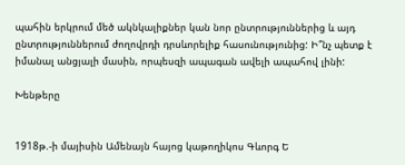պահին երկրում մեծ ակնկալիքներ կան նոր ընտրություններից և այդ ընտրություններում ժողովրդի դրսևորելիք հասունությունից: Ի՞նչ պետք է իմանալ անցյալի մասին, որպեսզի ապագան ավելի ապահով լինի:

Խենթերը


1918թ.-ի մայիսին Ամենայն հայոց կաթողիկոս Գևորգ Ե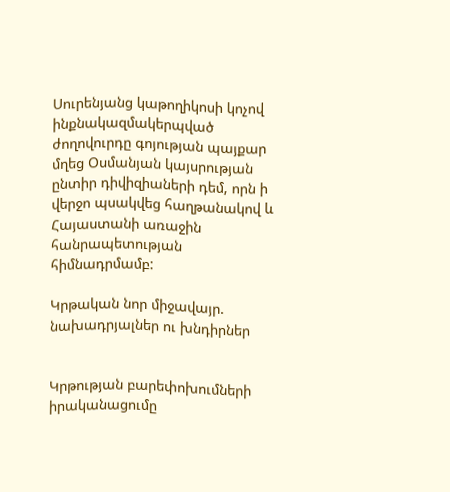Սուրենյանց կաթողիկոսի կոչով ինքնակազմակերպված ժողովուրդը գոյության պայքար մղեց Օսմանյան կայսրության ընտիր դիվիզիաների դեմ, որն ի վերջո պսակվեց հաղթանակով և Հայաստանի առաջին հանրապետության հիմնադրմամբ:

Կրթական նոր միջավայր. նախադրյալներ ու խնդիրներ


Կրթության բարեփոխումների իրականացումը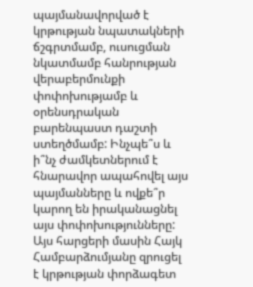պայմանավորված է կրթության նպատակների ճշգրտմամբ, ուսուցման նկատմամբ հանրության վերաբերմունքի փոփոխությամբ և օրենսդրական բարենպաստ դաշտի ստեղծմամբ: Ինչպե՞ս և ի՞նչ ժամկետներում է հնարավոր ապահովել այս պայմանները և ովքե՞ր կարող են իրականացնել այս փոփոխությունները: Այս հարցերի մասին Հայկ Համբարձումյանը զրուցել է կրթության փորձագետ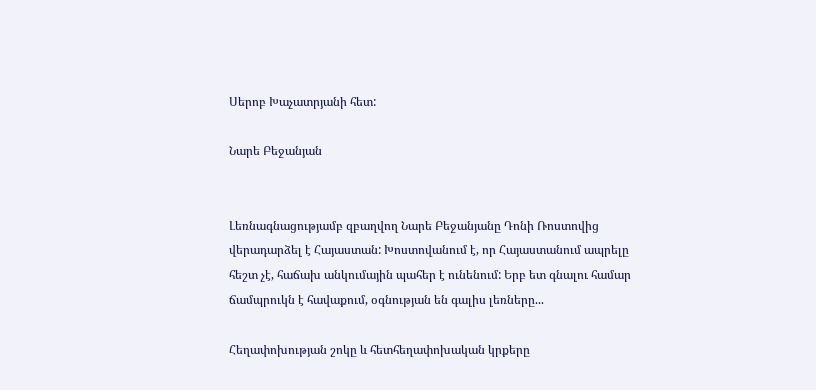Սերոբ Խաչատրյանի հետ:

Նարե Բեջանյան


Լեռնագնացությամբ զբաղվող Նարե Բեջանյանը Դոնի Ռոստովից վերադարձել է Հայաստան: Խոստովանում է, որ Հայաստանում ապրելը հեշտ չէ, հաճախ անկումային պահեր է ունենում: Երբ ետ գնալու համար ճամպրուկն է հավաքում, օգնության են գալիս լեռները...

Հեղափոխության շոկը և հետհեղափոխական կրքերը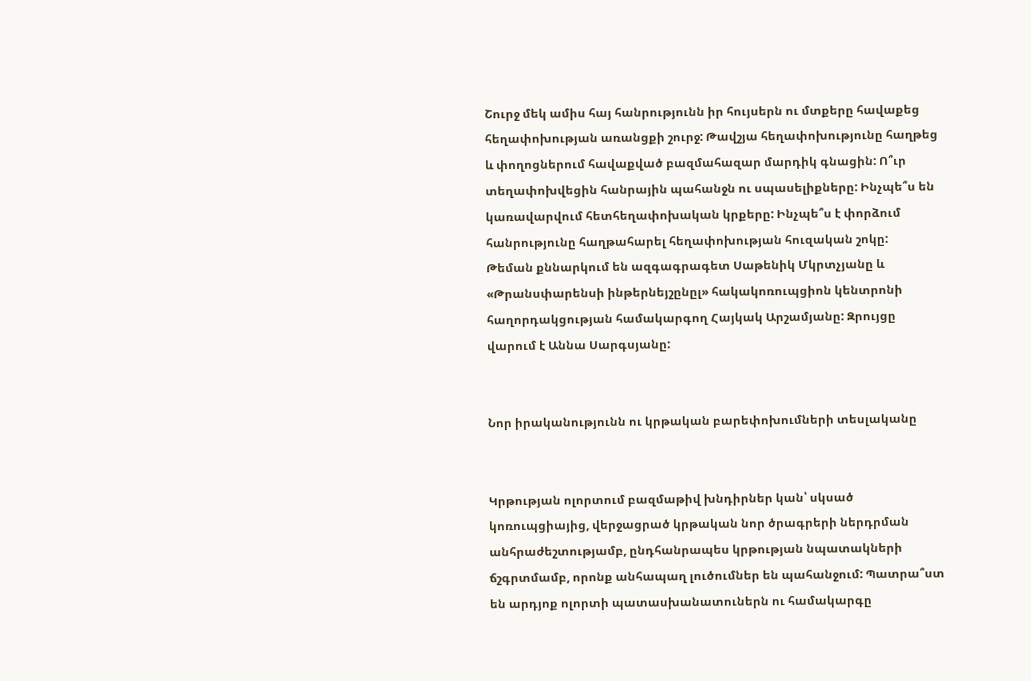Շուրջ մեկ ամիս հայ հանրությունն իր հույսերն ու մտքերը հավաքեց հեղափոխության առանցքի շուրջ: Թավշյա հեղափոխությունը հաղթեց և փողոցներում հավաքված բազմահազար մարդիկ գնացին: Ո՞ւր տեղափոխվեցին հանրային պահանջն ու սպասելիքները: Ինչպե՞ս են կառավարվում հետհեղափոխական կրքերը: Ինչպե՞ս է փորձում հանրությունը հաղթահարել հեղափոխության հուզական շոկը:
Թեման քննարկում են ազգագրագետ Սաթենիկ Մկրտչյանը և «Թրանսփարենսի ինթերնեյշընըլ» հակակոռուպցիոն կենտրոնի հաղորդակցության համակարգող Հայկակ Արշամյանը: Զրույցը վարում է Աննա Սարգսյանը:


Նոր իրականությունն ու կրթական բարեփոխումների տեսլականը


Կրթության ոլորտում բազմաթիվ խնդիրներ կան՝ սկսած կոռուպցիայից, վերջացրած կրթական նոր ծրագրերի ներդրման անհրաժեշտությամբ, ընդհանրապես կրթության նպատակների ճշգրտմամբ, որոնք անհապաղ լուծումներ են պահանջում: Պատրա՞ստ են արդյոք ոլորտի պատասխանատուներն ու համակարգը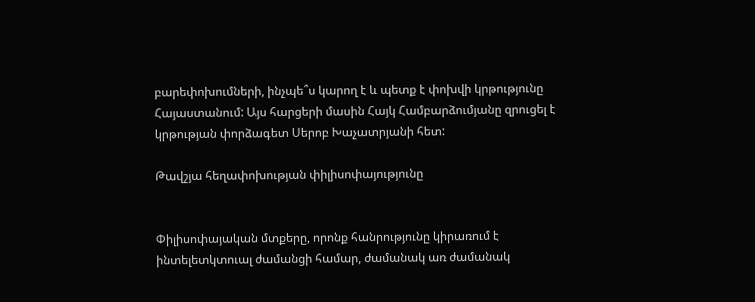բարեփոխումների, ինչպե՞ս կարող է և պետք է փոխվի կրթությունը Հայաստանում: Այս հարցերի մասին Հայկ Համբարձումյանը զրուցել է կրթության փորձագետ Սերոբ Խաչատրյանի հետ:

Թավշյա հեղափոխության փիլիսոփայությունը


Փիլիսոփայական մտքերը, որոնք հանրությունը կիրառում է ինտելետկտուալ ժամանցի համար, ժամանակ առ ժամանակ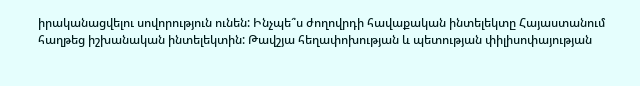իրականացվելու սովորություն ունեն: Ինչպե՞ս ժողովրդի հավաքական ինտելեկտը Հայաստանում հաղթեց իշխանական ինտելեկտին: Թավշյա հեղափոխության և պետության փիլիսոփայության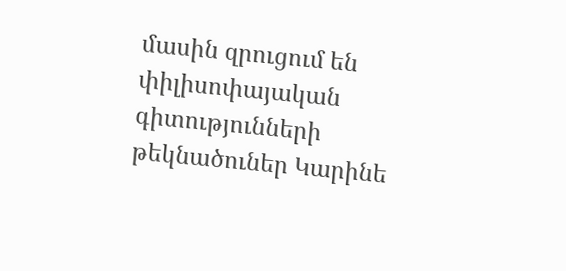մասին զրուցում են փիլիսոփայական գիտությունների թեկնածուներ Կարինե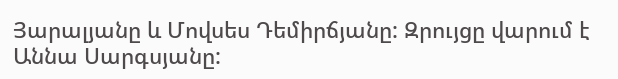Յարալյանը և Մովսես Դեմիրճյանը: Զրույցը վարում է Աննա Սարգսյանը: